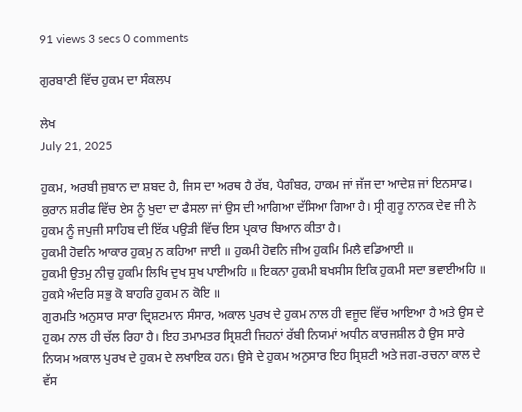91 views 3 secs 0 comments

ਗੁਰਬਾਣੀ ਵਿੱਚ ਹੁਕਮ ਦਾ ਸੰਕਲਪ

ਲੇਖ
July 21, 2025

ਹੁਕਮ, ਅਰਬੀ ਜੁਬਾਨ ਦਾ ਸ਼ਬਦ ਹੈ, ਜਿਸ ਦਾ ਅਰਥ ਹੈ ਰੱਬ, ਪੈਗੰਬਰ, ਹਾਕਮ ਜਾਂ ਜੱਜ ਦਾ ਆਦੇਸ਼ ਜਾਂ ਇਨਸਾਫ। ਕੁਰਾਨ ਸ਼ਰੀਫ ਵਿੱਚ ਏਸ ਨੂੰ ਖੁਦਾ ਦਾ ਫੈਸਲਾ ਜਾਂ ਉਸ ਦੀ ਆਗਿਆ ਦੱਸਿਆ ਗਿਆ ਹੈ। ਸ੍ਰੀ ਗੁਰੂ ਨਾਨਕ ਦੇਵ ਜੀ ਨੇ ਹੁਕਮ ਨੂੰ ਜਪੁਜੀ ਸਾਹਿਬ ਦੀ ਇੱਕ ਪਉੜੀ ਵਿੱਚ ਇਸ ਪ੍ਰਕਾਰ ਬਿਆਨ ਕੀਤਾ ਹੈ।
ਹੁਕਮੀ ਹੋਵਨਿ ਆਕਾਰ ਹੁਕਮੁ ਨ ਕਹਿਆ ਜਾਈ ॥ ਹੁਕਮੀ ਹੋਵਨਿ ਜੀਅ ਹੁਕਮਿ ਮਿਲੈ ਵਡਿਆਈ ॥
ਹੁਕਮੀ ਉਤਮੁ ਨੀਚੁ ਹੁਕਮਿ ਲਿਖਿ ਦੁਖ ਸੁਖ ਪਾਈਅਹਿ ॥ ਇਕਨਾ ਹੁਕਮੀ ਬਖਸੀਸ ਇਕਿ ਹੁਕਮੀ ਸਦਾ ਭਵਾਈਅਹਿ ॥ ਹੁਕਮੈ ਅੰਦਰਿ ਸਭੁ ਕੋ ਬਾਹਰਿ ਹੁਕਮ ਨ ਕੋਇ ॥
ਗੁਰਮਤਿ ਅਨੁਸਾਰ ਸਾਰਾ ਦ੍ਰਿਸ਼ਟਮਾਨ ਸੰਸਾਰ, ਅਕਾਲ ਪੁਰਖ ਦੇ ਹੁਕਮ ਨਾਲ ਹੀ ਵਜੂਦ ਵਿੱਚ ਆਇਆ ਹੈ ਅਤੇ ਉਸ ਦੇ ਹੁਕਮ ਨਾਲ ਹੀ ਚੱਲ ਰਿਹਾ ਹੈ। ਇਹ ਤਮਾਮਤਰ ਸ੍ਰਿਸ਼ਟੀ ਜਿਹਨਾਂ ਰੱਬੀ ਨਿਯਮਾਂ ਅਧੀਨ ਕਾਰਜਸ਼ੀਲ ਹੈ ਉਸ ਸਾਰੇ ਨਿਯਮ ਅਕਾਲ ਪੁਰਖ ਦੇ ਹੁਕਮ ਦੇ ਲਖਾਇਕ ਹਨ। ਉਸੇ ਦੇ ਹੁਕਮ ਅਨੁਸਾਰ ਇਹ ਸ੍ਰਿਸ਼ਟੀ ਅਤੇ ਜਗ-ਰਚਨਾ ਕਾਲ ਦੇ ਵੱਸ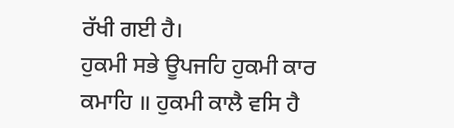ਰੱਖੀ ਗਈ ਹੈ।
ਹੁਕਮੀ ਸਭੇ ਊਪਜਹਿ ਹੁਕਮੀ ਕਾਰ ਕਮਾਹਿ ॥ ਹੁਕਮੀ ਕਾਲੈ ਵਸਿ ਹੈ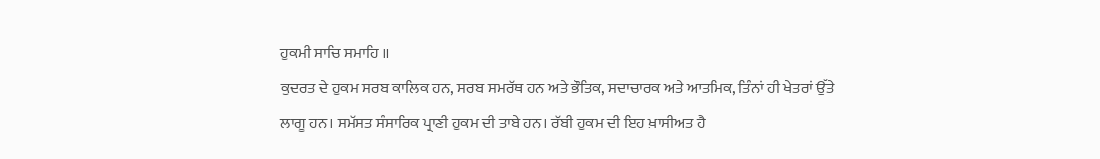ਹੁਕਮੀ ਸਾਚਿ ਸਮਾਹਿ ॥
ਕੁਦਰਤ ਦੇ ਹੁਕਮ ਸਰਬ ਕਾਲਿਕ ਹਨ, ਸਰਬ ਸਮਰੱਥ ਹਨ ਅਤੇ ਭੌਤਿਕ, ਸਦਾਚਾਰਕ ਅਤੇ ਆਤਮਿਕ, ਤਿੰਨਾਂ ਹੀ ਖੇਤਰਾਂ ਉੱਤੇ ਲਾਗੂ ਹਨ। ਸਮੱਸਤ ਸੰਸਾਰਿਕ ਪ੍ਰਾਣੀ ਹੁਕਮ ਦੀ ਤਾਬੇ ਹਨ। ਰੱਬੀ ਹੁਕਮ ਦੀ ਇਹ ਖ਼ਾਸੀਅਤ ਹੈ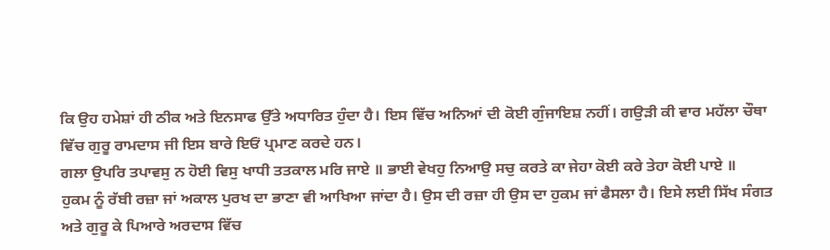ਕਿ ਉਹ ਹਮੇਸ਼ਾਂ ਹੀ ਠੀਕ ਅਤੇ ਇਨਸਾਫ ਉੱਤੇ ਅਧਾਰਿਤ ਹੁੰਦਾ ਹੈ। ਇਸ ਵਿੱਚ ਅਨਿਆਂ ਦੀ ਕੋਈ ਗੁੰਜਾਇਸ਼ ਨਹੀਂ। ਗਉੜੀ ਕੀ ਵਾਰ ਮਹੱਲਾ ਚੌਥਾ ਵਿੱਚ ਗੁਰੂ ਰਾਮਦਾਸ ਜੀ ਇਸ ਬਾਰੇ ਇਓਂ ਪ੍ਰਮਾਣ ਕਰਦੇ ਹਨ।
ਗਲਾ ਉਪਰਿ ਤਪਾਵਸੁ ਨ ਹੋਈ ਵਿਸੁ ਖਾਧੀ ਤਤਕਾਲ ਮਰਿ ਜਾਏ ॥ ਭਾਈ ਵੇਖਹੁ ਨਿਆਉ ਸਚੁ ਕਰਤੇ ਕਾ ਜੇਹਾ ਕੋਈ ਕਰੇ ਤੇਹਾ ਕੋਈ ਪਾਏ ॥
ਹੁਕਮ ਨੂੰ ਰੱਬੀ ਰਜ਼ਾ ਜਾਂ ਅਕਾਲ ਪੁਰਖ ਦਾ ਭਾਣਾ ਵੀ ਆਖਿਆ ਜਾਂਦਾ ਹੈ। ਉਸ ਦੀ ਰਜ਼ਾ ਹੀ ਉਸ ਦਾ ਹੁਕਮ ਜਾਂ ਫੈਸਲਾ ਹੈ। ਇਸੇ ਲਈ ਸਿੱਖ ਸੰਗਤ ਅਤੇ ਗੁਰੂ ਕੇ ਪਿਆਰੇ ਅਰਦਾਸ ਵਿੱਚ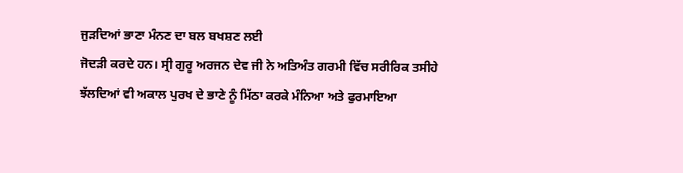ਜੁੜਦਿਆਂ ਭਾਣਾ ਮੰਨਣ ਦਾ ਬਲ ਬਖਸ਼ਣ ਲਈ
ਜੋਦੜੀ ਕਰਦੇ ਹਨ। ਸ੍ਰੀ ਗੁਰੂ ਅਰਜਨ ਦੇਵ ਜੀ ਨੇ ਅਤਿਅੰਤ ਗਰਮੀ ਵਿੱਚ ਸਰੀਰਿਕ ਤਸੀਹੇ ਝੱਲਦਿਆਂ ਵੀ ਅਕਾਲ ਪੁਰਖ ਦੇ ਭਾਣੇ ਨੂੰ ਮਿੱਠਾ ਕਰਕੇ ਮੰਨਿਆ ਅਤੇ ਫੁਰਮਾਇਆ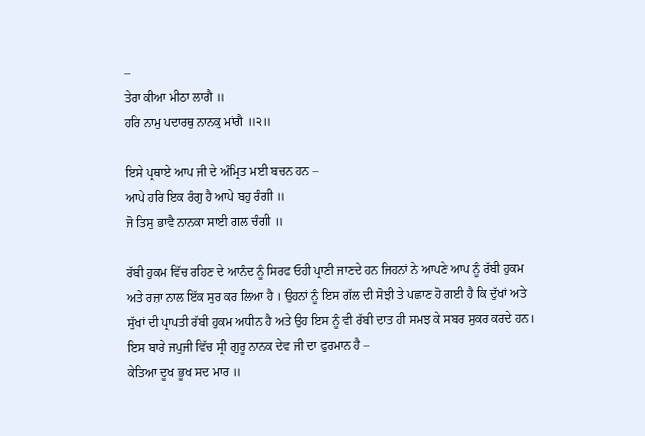–
ਤੇਰਾ ਕੀਆ ਮੀਠਾ ਲਾਗੈ ॥
ਹਰਿ ਨਾਮੁ ਪਦਾਰਥੁ ਨਾਨਕੁ ਮਾਂਗੈ ॥੨॥

ਇਸੇ ਪ੍ਰਥਾਏ ਆਪ ਜੀ ਦੇ ਅੰਮ੍ਰਿਤ ਮਈ ਬਚਨ ਹਨ –
ਆਪੇ ਹਰਿ ਇਕ ਰੰਗੁ ਹੈ ਆਪੇ ਬਹੁ ਰੰਗੀ ॥
ਜੋ ਤਿਸੁ ਭਾਵੈ ਨਾਨਕਾ ਸਾਈ ਗਲ ਚੰਗੀ ॥

ਰੱਬੀ ਹੁਕਮ ਵਿੱਚ ਰਹਿਣ ਦੇ ਆਨੰਦ ਨੂੰ ਸਿਰਫ ਓਹੀ ਪ੍ਰਾਣੀ ਜਾਣਦੇ ਹਨ ਜਿਹਨਾਂ ਨੇ ਆਪਣੇ ਆਪ ਨੂੰ ਰੱਬੀ ਹੁਕਮ ਅਤੇ ਰਜ਼ਾ ਨਾਲ ਇੱਕ ਸੁਰ ਕਰ ਲਿਆ ਹੈ । ਉਹਨਾਂ ਨੂੰ ਇਸ ਗੱਲ ਦੀ ਸੋਝੀ ਤੇ ਪਛਾਣ ਹੋ ਗਈ ਹੈ ਕਿ ਦੁੱਖਾਂ ਅਤੇ ਸੁੱਖਾਂ ਦੀ ਪ੍ਰਾਪਤੀ ਰੱਬੀ ਹੁਕਮ ਅਧੀਨ ਹੈ ਅਤੇ ਉਹ ਇਸ ਨੂੰ ਵੀ ਰੱਬੀ ਦਾਤ ਹੀ ਸਮਝ ਕੇ ਸਬਰ ਸੁਕਰ ਕਰਦੇ ਹਨ। ਇਸ ਬਾਰੇ ਜਪੁਜੀ ਵਿੱਚ ਸ੍ਰੀ ਗੁਰੂ ਨਾਨਕ ਦੇਵ ਜੀ ਦਾ ਫੁਰਮਾਨ ਹੈ –
ਕੇਤਿਆ ਦੂਖ ਭੂਖ ਸਦ ਮਾਰ ॥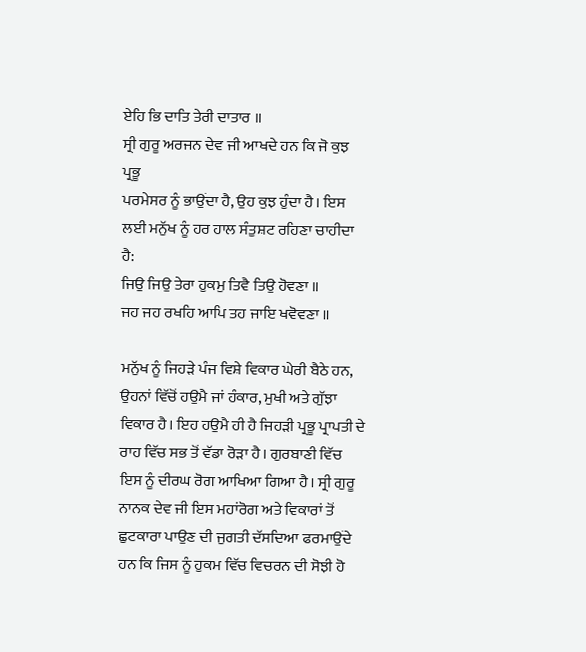ਏਹਿ ਭਿ ਦਾਤਿ ਤੇਰੀ ਦਾਤਾਰ ॥
ਸ੍ਰੀ ਗੁਰੂ ਅਰਜਨ ਦੇਵ ਜੀ ਆਖਦੇ ਹਨ ਕਿ ਜੋ ਕੁਝ ਪ੍ਰਭੂ
ਪਰਮੇਸਰ ਨੂੰ ਭਾਉਂਦਾ ਹੈ, ਉਹ ਕੁਝ ਹੁੰਦਾ ਹੈ। ਇਸ ਲਈ ਮਨੁੱਖ ਨੂੰ ਹਰ ਹਾਲ ਸੰਤੁਸ਼ਟ ਰਹਿਣਾ ਚਾਹੀਦਾ ਹੈ:
ਜਿਉ ਜਿਉ ਤੇਰਾ ਹੁਕਮੁ ਤਿਵੈ ਤਿਉ ਹੋਵਣਾ ॥
ਜਹ ਜਹ ਰਖਹਿ ਆਪਿ ਤਹ ਜਾਇ ਖਵੋਵਣਾ ॥

ਮਨੁੱਖ ਨੂੰ ਜਿਹੜੇ ਪੰਜ ਵਿਸ਼ੇ ਵਿਕਾਰ ਘੇਰੀ ਬੈਠੇ ਹਨ, ਉਹਨਾਂ ਵਿੱਚੋਂ ਹਉਮੈ ਜਾਂ ਹੰਕਾਰ, ਮੁਖੀ ਅਤੇ ਗੁੱਝਾ ਵਿਕਾਰ ਹੈ। ਇਹ ਹਉਮੈ ਹੀ ਹੈ ਜਿਹੜੀ ਪ੍ਰਭੂ ਪ੍ਰਾਪਤੀ ਦੇ ਰਾਹ ਵਿੱਚ ਸਭ ਤੋਂ ਵੱਡਾ ਰੋੜਾ ਹੈ। ਗੁਰਬਾਣੀ ਵਿੱਚ ਇਸ ਨੂੰ ਦੀਰਘ ਰੋਗ ਆਖਿਆ ਗਿਆ ਹੈ। ਸ੍ਰੀ ਗੁਰੂ ਨਾਨਕ ਦੇਵ ਜੀ ਇਸ ਮਹਾਂਰੋਗ ਅਤੇ ਵਿਕਾਰਾਂ ਤੋਂ ਛੁਟਕਾਰਾ ਪਾਉਣ ਦੀ ਜੁਗਤੀ ਦੱਸਦਿਆ ਫਰਮਾਉਂਦੇ ਹਨ ਕਿ ਜਿਸ ਨੂੰ ਹੁਕਮ ਵਿੱਚ ਵਿਚਰਨ ਦੀ ਸੋਝੀ ਹੋ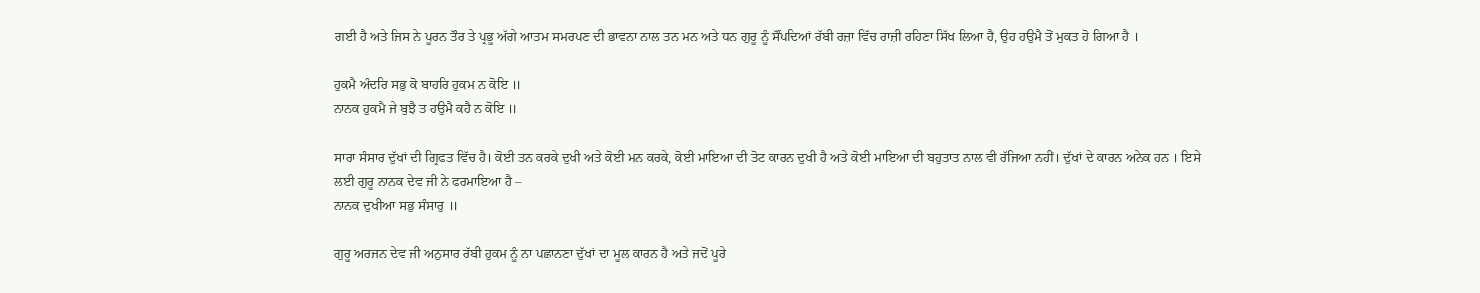ਗਈ ਹੈ ਅਤੇ ਜਿਸ ਨੇ ਪੂਰਨ ਤੌਰ ਤੇ ਪ੍ਰਭੂ ਅੱਗੇ ਆਤਮ ਸਮਰਪਣ ਦੀ ਭਾਵਨਾ ਨਾਲ ਤਨ ਮਨ ਅਤੇ ਧਨ ਗੁਰੂ ਨੂੰ ਸੌਂਪਦਿਆਂ ਰੱਬੀ ਰਜ਼ਾ ਵਿੱਚ ਰਾਜ਼ੀ ਰਹਿਣਾ ਸਿੱਖ ਲਿਆ ਹੈ, ਉਹ ਹਉਮੈ ਤੋਂ ਮੁਕਤ ਹੋ ਗਿਆ ਹੈ ।

ਹੁਕਮੈ ਅੰਦਰਿ ਸਭੁ ਕੋ ਬਾਹਰਿ ਹੁਕਮ ਨ ਕੋਇ ॥
ਨਾਨਕ ਹੁਕਮੈ ਜੇ ਬੁਝੈ ਤ ਹਉਮੈ ਕਹੈ ਨ ਕੋਇ ॥

ਸਾਰਾ ਸੰਸਾਰ ਦੁੱਖਾਂ ਦੀ ਗ੍ਰਿਫਤ ਵਿੱਚ ਹੈ। ਕੋਈ ਤਨ ਕਰਕੇ ਦੁਖੀ ਅਤੇ ਕੋਈ ਮਨ ਕਰਕੇ, ਕੋਈ ਮਾਇਆ ਦੀ ਤੋਟ ਕਾਰਨ ਦੁਖੀ ਹੈ ਅਤੇ ਕੋਈ ਮਾਇਆ ਦੀ ਬਹੁਤਾਤ ਨਾਲ ਵੀ ਰੱਜਿਆ ਨਹੀਂ। ਦੁੱਖਾਂ ਦੇ ਕਾਰਨ ਅਨੇਕ ਹਨ । ਇਸੇ ਲਈ ਗੁਰੂ ਨਾਨਕ ਦੇਵ ਜੀ ਨੇ ਫਰਮਾਇਆ ਹੈ –
ਨਾਨਕ ਦੁਖੀਆ ਸਭੁ ਸੰਸਾਰੁ ॥

ਗੁਰੂ ਅਰਜਨ ਦੇਵ ਜੀ ਅਨੁਸਾਰ ਰੱਬੀ ਹੁਕਮ ਨੂੰ ਨਾ ਪਛਾਨਣਾ ਦੁੱਖਾਂ ਦਾ ਮੂਲ ਕਾਰਨ ਹੈ ਅਤੇ ਜਦੋਂ ਪੂਰੇ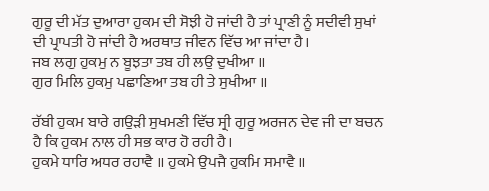ਗੁਰੂ ਦੀ ਮੱਤ ਦੁਆਰਾ ਹੁਕਮ ਦੀ ਸੋਝੀ ਹੋ ਜਾਂਦੀ ਹੈ ਤਾਂ ਪ੍ਰਾਣੀ ਨੂੰ ਸਦੀਵੀ ਸੁਖਾਂ ਦੀ ਪ੍ਰਾਪਤੀ ਹੋ ਜਾਂਦੀ ਹੈ ਅਰਥਾਤ ਜੀਵਨ ਵਿੱਚ ਆ ਜਾਂਦਾ ਹੈ।
ਜਬ ਲਗੁ ਹੁਕਮੁ ਨ ਬੂਝਤਾ ਤਬ ਹੀ ਲਉ ਦੁਖੀਆ ॥
ਗੁਰ ਮਿਲਿ ਹੁਕਮੁ ਪਛਾਣਿਆ ਤਬ ਹੀ ਤੇ ਸੁਖੀਆ ॥

ਰੱਬੀ ਹੁਕਮ ਬਾਰੇ ਗਉੜੀ ਸੁਖਮਣੀ ਵਿੱਚ ਸ੍ਰੀ ਗੁਰੂ ਅਰਜਨ ਦੇਵ ਜੀ ਦਾ ਬਚਨ ਹੈ ਕਿ ਹੁਕਮ ਨਾਲ ਹੀ ਸਭ ਕਾਰ ਹੋ ਰਹੀ ਹੈ।
ਹੁਕਮੇ ਧਾਰਿ ਅਧਰ ਰਹਾਵੈ ॥ ਹੁਕਮੇ ਉਪਜੈ ਹੁਕਮਿ ਸਮਾਵੈ ॥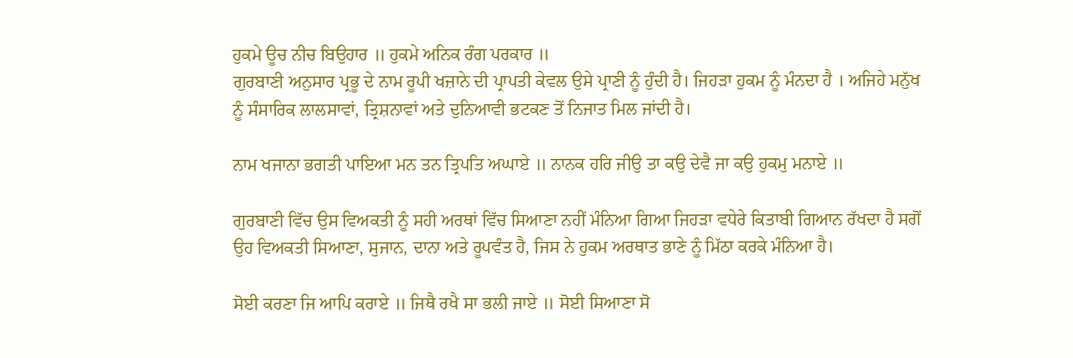ਹੁਕਮੇ ਊਚ ਨੀਚ ਬਿਉਹਾਰ ॥ ਹੁਕਮੇ ਅਨਿਕ ਰੰਗ ਪਰਕਾਰ ॥
ਗੁਰਬਾਣੀ ਅਨੁਸਾਰ ਪ੍ਰਭੂ ਦੇ ਨਾਮ ਰੂਪੀ ਖਜ਼ਾਨੇ ਦੀ ਪ੍ਰਾਪਤੀ ਕੇਵਲ ਉਸੇ ਪ੍ਰਾਣੀ ਨੂੰ ਹੁੰਦੀ ਹੈ। ਜਿਹੜਾ ਹੁਕਮ ਨੂੰ ਮੰਨਦਾ ਹੈ । ਅਜਿਹੇ ਮਨੁੱਖ ਨੂੰ ਸੰਸਾਰਿਕ ਲਾਲਸਾਵਾਂ, ਤ੍ਰਿਸ਼ਨਾਵਾਂ ਅਤੇ ਦੁਨਿਆਵੀ ਭਟਕਣ ਤੋਂ ਨਿਜਾਤ ਮਿਲ ਜਾਂਦੀ ਹੈ।

ਨਾਮ ਖਜਾਨਾ ਭਗਤੀ ਪਾਇਆ ਮਨ ਤਨ ਤ੍ਰਿਪਤਿ ਅਘਾਏ ॥ ਨਾਨਕ ਹਰਿ ਜੀਉ ਤਾ ਕਉ ਦੇਵੈ ਜਾ ਕਉ ਹੁਕਮੁ ਮਨਾਏ ॥

ਗੁਰਬਾਣੀ ਵਿੱਚ ਉਸ ਵਿਅਕਤੀ ਨੂੰ ਸਹੀ ਅਰਥਾਂ ਵਿੱਚ ਸਿਆਣਾ ਨਹੀਂ ਮੰਨਿਆ ਗਿਆ ਜਿਹੜਾ ਵਧੇਰੇ ਕਿਤਾਬੀ ਗਿਆਨ ਰੱਖਦਾ ਹੈ ਸਗੋਂ ਉਹ ਵਿਅਕਤੀ ਸਿਆਣਾ, ਸੁਜਾਨ, ਦਾਨਾ ਅਤੇ ਰੂਪਵੰਤ ਹੈ, ਜਿਸ ਨੇ ਹੁਕਮ ਅਰਥਾਤ ਭਾਣੇ ਨੂੰ ਮਿੱਠਾ ਕਰਕੇ ਮੰਨਿਆ ਹੈ।

ਸੋਈ ਕਰਣਾ ਜਿ ਆਪਿ ਕਰਾਏ ॥ ਜਿਥੈ ਰਖੈ ਸਾ ਭਲੀ ਜਾਏ ॥ ਸੋਈ ਸਿਆਣਾ ਸੋ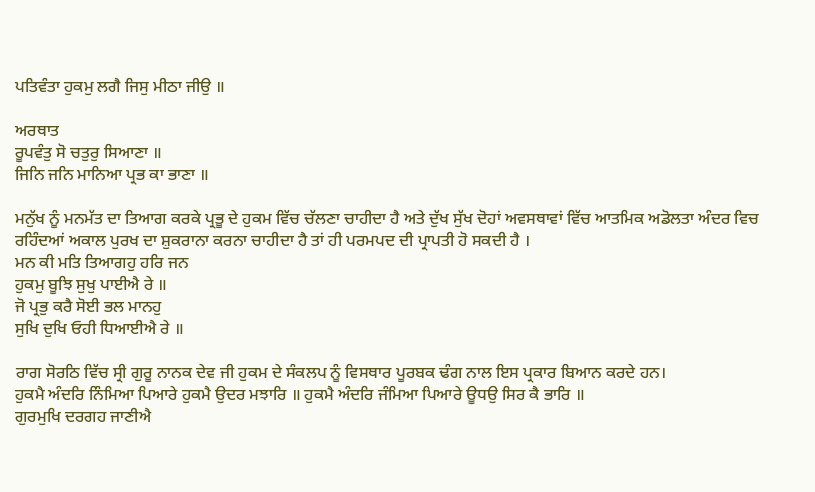ਪਤਿਵੰਤਾ ਹੁਕਮੁ ਲਗੈ ਜਿਸੁ ਮੀਠਾ ਜੀਉ ॥

ਅਰਥਾਤ
ਰੂਪਵੰਤੁ ਸੋ ਚਤੁਰੁ ਸਿਆਣਾ ॥
ਜਿਨਿ ਜਨਿ ਮਾਨਿਆ ਪ੍ਰਭ ਕਾ ਭਾਣਾ ॥

ਮਨੁੱਖ ਨੂੰ ਮਨਮੱਤ ਦਾ ਤਿਆਗ ਕਰਕੇ ਪ੍ਰਭੂ ਦੇ ਹੁਕਮ ਵਿੱਚ ਚੱਲਣਾ ਚਾਹੀਦਾ ਹੈ ਅਤੇ ਦੁੱਖ ਸੁੱਖ ਦੋਹਾਂ ਅਵਸਥਾਵਾਂ ਵਿੱਚ ਆਤਮਿਕ ਅਡੋਲਤਾ ਅੰਦਰ ਵਿਚ ਰਹਿੰਦਆਂ ਅਕਾਲ ਪੁਰਖ ਦਾ ਸ਼ੁਕਰਾਨਾ ਕਰਨਾ ਚਾਹੀਦਾ ਹੈ ਤਾਂ ਹੀ ਪਰਮਪਦ ਦੀ ਪ੍ਰਾਪਤੀ ਹੋ ਸਕਦੀ ਹੈ ।
ਮਨ ਕੀ ਮਤਿ ਤਿਆਗਹੁ ਹਰਿ ਜਨ
ਹੁਕਮੁ ਬੂਝਿ ਸੁਖੁ ਪਾਈਐ ਰੇ ॥
ਜੋ ਪ੍ਰਭੁ ਕਰੈ ਸੋਈ ਭਲ ਮਾਨਹੁ
ਸੁਖਿ ਦੁਖਿ ਓਹੀ ਧਿਆਈਐ ਰੇ ॥

ਰਾਗ ਸੋਰਠਿ ਵਿੱਚ ਸ੍ਰੀ ਗੁਰੂ ਨਾਨਕ ਦੇਵ ਜੀ ਹੁਕਮ ਦੇ ਸੰਕਲਪ ਨੂੰ ਵਿਸਥਾਰ ਪੂਰਬਕ ਢੰਗ ਨਾਲ ਇਸ ਪ੍ਰਕਾਰ ਬਿਆਨ ਕਰਦੇ ਹਨ।
ਹੁਕਮੈ ਅੰਦਰਿ ਨਿੰਮਿਆ ਪਿਆਰੇ ਹੁਕਮੈ ਉਦਰ ਮਝਾਰਿ ॥ ਹੁਕਮੈ ਅੰਦਰਿ ਜੰਮਿਆ ਪਿਆਰੇ ਊਧਉ ਸਿਰ ਕੈ ਭਾਰਿ ॥
ਗੁਰਮੁਖਿ ਦਰਗਹ ਜਾਣੀਐ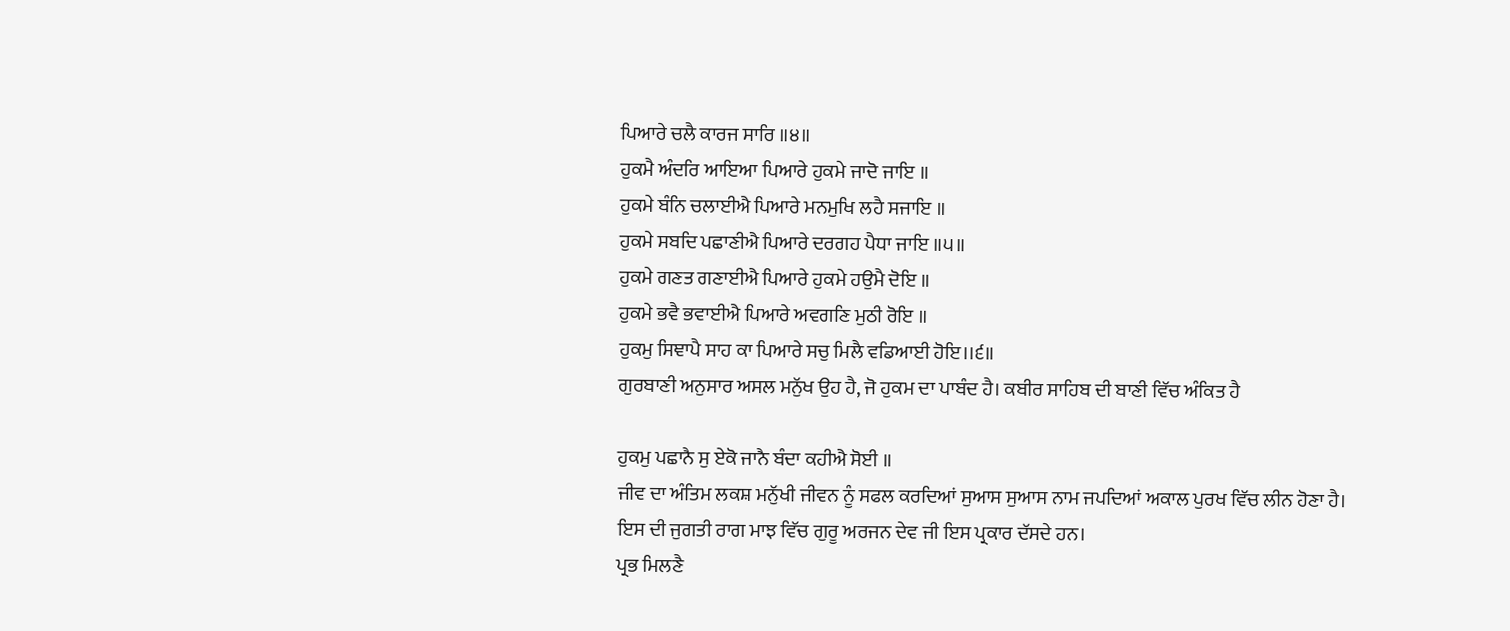ਪਿਆਰੇ ਚਲੈ ਕਾਰਜ ਸਾਰਿ ॥੪॥
ਹੁਕਮੈ ਅੰਦਰਿ ਆਇਆ ਪਿਆਰੇ ਹੁਕਮੇ ਜਾਦੋ ਜਾਇ ॥
ਹੁਕਮੇ ਬੰਨਿ ਚਲਾਈਐ ਪਿਆਰੇ ਮਨਮੁਖਿ ਲਹੈ ਸਜਾਇ ॥
ਹੁਕਮੇ ਸਬਦਿ ਪਛਾਣੀਐ ਪਿਆਰੇ ਦਰਗਹ ਪੈਧਾ ਜਾਇ ॥੫॥
ਹੁਕਮੇ ਗਣਤ ਗਣਾਈਐ ਪਿਆਰੇ ਹੁਕਮੇ ਹਉਮੈ ਦੋਇ ॥
ਹੁਕਮੇ ਭਵੈ ਭਵਾਈਐ ਪਿਆਰੇ ਅਵਗਣਿ ਮੁਠੀ ਰੋਇ ॥
ਹੁਕਮੁ ਸਿਞਾਪੈ ਸਾਹ ਕਾ ਪਿਆਰੇ ਸਚੁ ਮਿਲੈ ਵਡਿਆਈ ਹੋਇ।।੬॥
ਗੁਰਬਾਣੀ ਅਨੁਸਾਰ ਅਸਲ ਮਨੁੱਖ ਉਹ ਹੈ, ਜੋ ਹੁਕਮ ਦਾ ਪਾਬੰਦ ਹੈ। ਕਬੀਰ ਸਾਹਿਬ ਦੀ ਬਾਣੀ ਵਿੱਚ ਅੰਕਿਤ ਹੈ

ਹੁਕਮੁ ਪਛਾਨੈ ਸੁ ਏਕੋ ਜਾਨੈ ਬੰਦਾ ਕਹੀਐ ਸੋਈ ॥
ਜੀਵ ਦਾ ਅੰਤਿਮ ਲਕਸ਼ ਮਨੁੱਖੀ ਜੀਵਨ ਨੂੰ ਸਫਲ ਕਰਦਿਆਂ ਸੁਆਸ ਸੁਆਸ ਨਾਮ ਜਪਦਿਆਂ ਅਕਾਲ ਪੁਰਖ ਵਿੱਚ ਲੀਨ ਹੋਣਾ ਹੈ। ਇਸ ਦੀ ਜੁਗਤੀ ਰਾਗ ਮਾਝ ਵਿੱਚ ਗੁਰੂ ਅਰਜਨ ਦੇਵ ਜੀ ਇਸ ਪ੍ਰਕਾਰ ਦੱਸਦੇ ਹਨ।
ਪ੍ਰਭ ਮਿਲਣੈ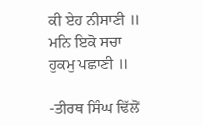ਕੀ ਏਹ ਨੀਸਾਣੀ ॥
ਮਨਿ ਇਕੋ ਸਚਾ ਹੁਕਮੁ ਪਛਾਣੀ ॥

-ਤੀਰਥ ਸਿੰਘ ਢਿੱਲੋਂ